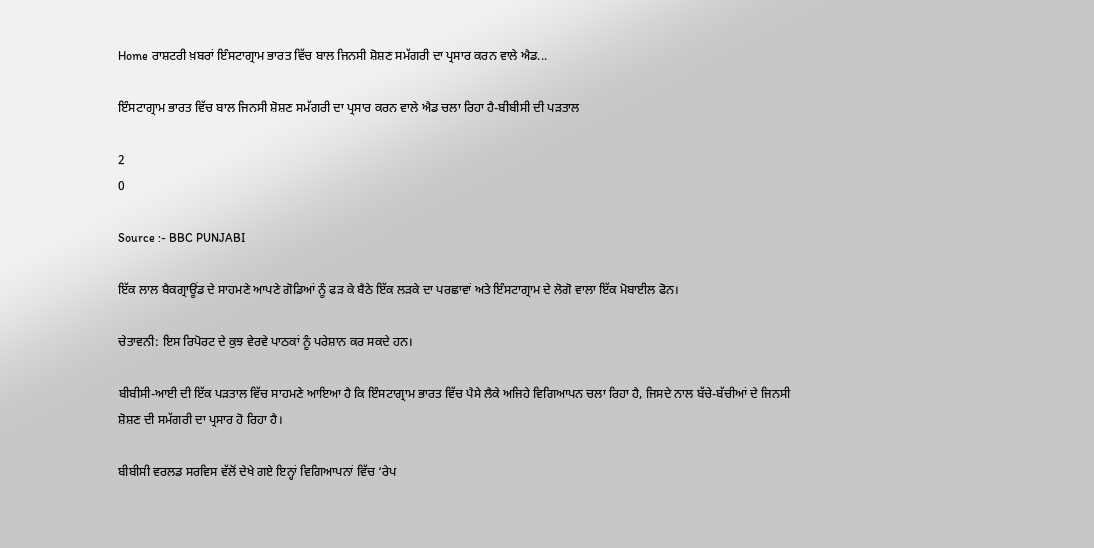Home ਰਾਸ਼ਟਰੀ ਖ਼ਬਰਾਂ ਇੰਸਟਾਗ੍ਰਾਮ ਭਾਰਤ ਵਿੱਚ ਬਾਲ ਜਿਨਸੀ ਸ਼ੋਸ਼ਣ ਸਮੱਗਰੀ ਦਾ ਪ੍ਰਸਾਰ ਕਰਨ ਵਾਲੇ ਐਡ...

ਇੰਸਟਾਗ੍ਰਾਮ ਭਾਰਤ ਵਿੱਚ ਬਾਲ ਜਿਨਸੀ ਸ਼ੋਸ਼ਣ ਸਮੱਗਰੀ ਦਾ ਪ੍ਰਸਾਰ ਕਰਨ ਵਾਲੇ ਐਡ ਚਲਾ ਰਿਹਾ ਹੈ-ਬੀਬੀਸੀ ਦੀ ਪੜਤਾਲ

2
0

Source :- BBC PUNJABI

ਇੱਕ ਲਾਲ ਬੈਕਗ੍ਰਾਊਂਡ ਦੇ ਸਾਹਮਣੇ ਆਪਣੇ ਗੋਡਿਆਂ ਨੂੰ ਫੜ ਕੇ ਬੈਠੇ ਇੱਕ ਲੜਕੇ ਦਾ ਪਰਛਾਵਾਂ ਅਤੇ ਇੰਸਟਾਗ੍ਰਾਮ ਦੇ ਲੋਗੋ ਵਾਲਾ ਇੱਕ ਮੋਬਾਈਲ ਫੋਨ।

ਚੇਤਾਵਨੀ: ਇਸ ਰਿਪੋਰਟ ਦੇ ਕੁਝ ਵੇਰਵੇ ਪਾਠਕਾਂ ਨੂੰ ਪਰੇਸ਼ਾਨ ਕਰ ਸਕਦੇ ਹਨ।

ਬੀਬੀਸੀ-ਆਈ ਦੀ ਇੱਕ ਪੜਤਾਲ ਵਿੱਚ ਸਾਹਮਣੇ ਆਇਆ ਹੈ ਕਿ ਇੰਸਟਾਗ੍ਰਾਮ ਭਾਰਤ ਵਿੱਚ ਪੈਸੇ ਲੈਕੇ ਅਜਿਹੇ ਵਿਗਿਆਪਨ ਚਲਾ ਰਿਹਾ ਹੈ, ਜਿਸਦੇ ਨਾਲ ਬੱਚੇ-ਬੱਚੀਆਂ ਦੇ ਜਿਨਸੀ ਸ਼ੋਸ਼ਣ ਦੀ ਸਮੱਗਰੀ ਦਾ ਪ੍ਰਸਾਰ ਹੋ ਰਿਹਾ ਹੈ।

ਬੀਬੀਸੀ ਵਰਲਡ ਸਰਵਿਸ ਵੱਲੋਂ ਦੇਖੇ ਗਏ ਇਨ੍ਹਾਂ ਵਿਗਿਆਪਨਾਂ ਵਿੱਚ ‘ਰੇਪ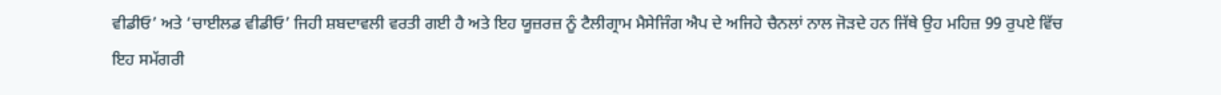ਵੀਡੀਓ’ ਅਤੇ ‘ਚਾਈਲਡ ਵੀਡੀਓ’ ਜਿਹੀ ਸ਼ਬਦਾਵਲੀ ਵਰਤੀ ਗਈ ਹੈ ਅਤੇ ਇਹ ਯੂਜ਼ਰਜ਼ ਨੂੰ ਟੈਲੀਗ੍ਰਾਮ ਮੈਸੇਜਿੰਗ ਐਪ ਦੇ ਅਜਿਹੇ ਚੈਨਲਾਂ ਨਾਲ ਜੋੜਦੇ ਹਨ ਜਿੱਥੇ ਉਹ ਮਹਿਜ਼ 99 ਰੁਪਏ ਵਿੱਚ ਇਹ ਸਮੱਗਰੀ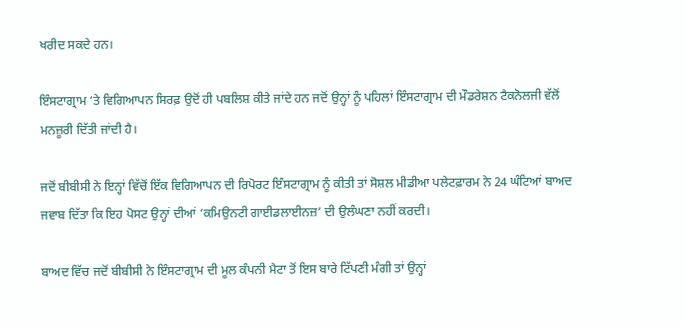ਖਰੀਦ ਸਕਦੇ ਹਨ।

ਇੰਸਟਾਗ੍ਰਾਮ ‘ਤੇ ਵਿਗਿਆਪਨ ਸਿਰਫ਼ ਉਦੋਂ ਹੀ ਪਬਲਿਸ਼ ਕੀਤੇ ਜਾਂਦੇ ਹਨ ਜਦੋਂ ਉਨ੍ਹਾਂ ਨੂੰ ਪਹਿਲਾਂ ਇੰਸਟਾਗ੍ਰਾਮ ਦੀ ਮੌਡਰੇਸ਼ਨ ਟੈਕਨੋਲਜੀ ਵੱਲੋਂ ਮਨਜ਼ੂਰੀ ਦਿੱਤੀ ਜਾਂਦੀ ਹੈ।

ਜਦੋਂ ਬੀਬੀਸੀ ਨੇ ਇਨ੍ਹਾਂ ਵਿੱਚੋਂ ਇੱਕ ਵਿਗਿਆਪਨ ਦੀ ਰਿਪੋਰਟ ਇੰਸਟਾਗ੍ਰਾਮ ਨੂੰ ਕੀਤੀ ਤਾਂ ਸੋਸ਼ਲ ਮੀਡੀਆ ਪਲੇਟਫ਼ਾਰਮ ਨੇ 24 ਘੰਟਿਆਂ ਬਾਅਦ ਜਵਾਬ ਦਿੱਤਾ ਕਿ ਇਹ ਪੋਸਟ ਉਨ੍ਹਾਂ ਦੀਆਂ ‘ਕਮਿਉਨਟੀ ਗਾਈਡਲਾਈਨਜ਼’ ਦੀ ਉਲੰਘਣਾ ਨਹੀਂ ਕਰਦੀ।

ਬਾਅਦ ਵਿੱਚ ਜਦੋਂ ਬੀਬੀਸੀ ਨੇ ਇੰਸਟਾਗ੍ਰਾਮ ਦੀ ਮੂਲ ਕੰਪਨੀ ਮੈਟਾ ਤੋਂ ਇਸ ਬਾਰੇ ਟਿੱਪਣੀ ਮੰਗੀ ਤਾਂ ਉਨ੍ਹਾਂ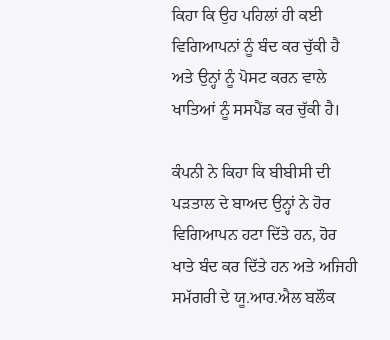ਕਿਹਾ ਕਿ ਉਹ ਪਹਿਲਾਂ ਹੀ ਕਈ ਵਿਗਿਆਪਨਾਂ ਨੂੰ ਬੰਦ ਕਰ ਚੁੱਕੀ ਹੈ ਅਤੇ ਉਨ੍ਹਾਂ ਨੂੰ ਪੋਸਟ ਕਰਨ ਵਾਲੇ ਖਾਤਿਆਂ ਨੂੰ ਸਸਪੈਂਡ ਕਰ ਚੁੱਕੀ ਹੈ।

ਕੰਪਨੀ ਨੇ ਕਿਹਾ ਕਿ ਬੀਬੀਸੀ ਦੀ ਪੜਤਾਲ ਦੇ ਬਾਅਦ ਉਨ੍ਹਾਂ ਨੇ ਹੋਰ ਵਿਗਿਆਪਨ ਹਟਾ ਦਿੱਤੇ ਹਨ, ਹੋਰ ਖਾਤੇ ਬੰਦ ਕਰ ਦਿੱਤੇ ਹਨ ਅਤੇ ਅਜਿਹੀ ਸਮੱਗਰੀ ਦੇ ਯੂ.ਆਰ.ਐਲ ਬਲੌਕ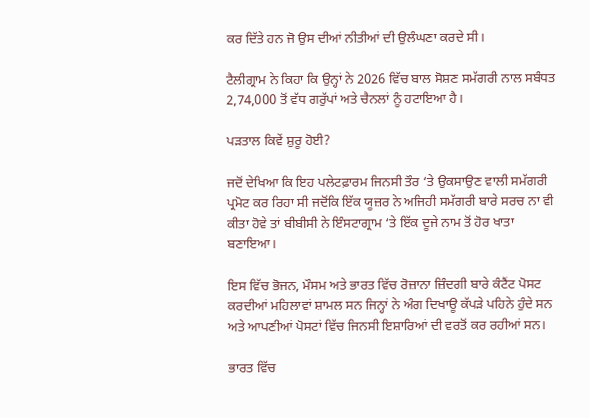ਕਰ ਦਿੱਤੇ ਹਨ ਜੋ ਉਸ ਦੀਆਂ ਨੀਤੀਆਂ ਦੀ ਉਲੰਘਣਾ ਕਰਦੇ ਸੀ।

ਟੈਲੀਗ੍ਰਾਮ ਨੇ ਕਿਹਾ ਕਿ ਉਨ੍ਹਾਂ ਨੇ 2026 ਵਿੱਚ ਬਾਲ ਸੋਸ਼ਣ ਸਮੱਗਰੀ ਨਾਲ ਸਬੰਧਤ 2,74,000 ਤੋਂ ਵੱਧ ਗਰੁੱਪਾਂ ਅਤੇ ਚੈਨਲਾਂ ਨੂੰ ਹਟਾਇਆ ਹੈ।

ਪੜਤਾਲ ਕਿਵੇਂ ਸ਼ੁਰੂ ਹੋਈ?

ਜਦੋਂ ਦੇਖਿਆ ਕਿ ਇਹ ਪਲੇਟਫ਼ਾਰਮ ਜਿਨਸੀ ਤੌਰ ‘ਤੇ ਉਕਸਾਉਣ ਵਾਲੀ ਸਮੱਗਰੀ ਪ੍ਰਮੋਟ ਕਰ ਰਿਹਾ ਸੀ ਜਦੋਂਕਿ ਇੱਕ ਯੂਜ਼ਰ ਨੇ ਅਜਿਹੀ ਸਮੱਗਰੀ ਬਾਰੇ ਸਰਚ ਨਾ ਵੀ ਕੀਤਾ ਹੋਵੇ ਤਾਂ ਬੀਬੀਸੀ ਨੇ ਇੰਸਟਾਗ੍ਰਾਮ ‘ਤੇ ਇੱਕ ਦੂਜੇ ਨਾਮ ਤੋਂ ਹੋਰ ਖਾਤਾ ਬਣਾਇਆ।

ਇਸ ਵਿੱਚ ਭੋਜਨ, ਮੌਸਮ ਅਤੇ ਭਾਰਤ ਵਿੱਚ ਰੋਜ਼ਾਨਾ ਜ਼ਿੰਦਗੀ ਬਾਰੇ ਕੰਟੈਂਟ ਪੋਸਟ ਕਰਦੀਆਂ ਮਹਿਲਾਵਾਂ ਸ਼ਾਮਲ ਸਨ ਜਿਨ੍ਹਾਂ ਨੇ ਅੰਗ ਦਿਖਾਊ ਕੱਪੜੇ ਪਹਿਨੇ ਹੁੰਦੇ ਸਨ ਅਤੇ ਆਪਣੀਆਂ ਪੋਸਟਾਂ ਵਿੱਚ ਜਿਨਸੀ ਇਸ਼ਾਰਿਆਂ ਦੀ ਵਰਤੋਂ ਕਰ ਰਹੀਆਂ ਸਨ।

ਭਾਰਤ ਵਿੱਚ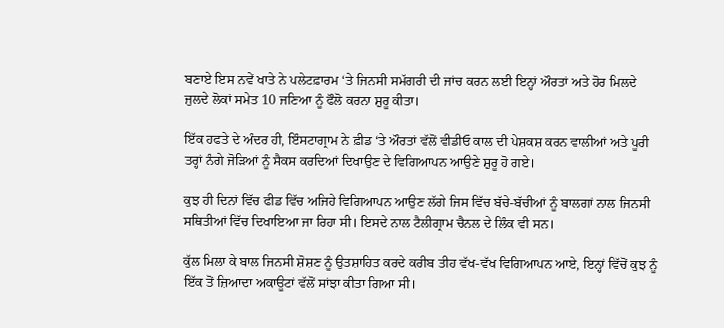ਬਣਾਏ ਇਸ ਨਵੇਂ ਖਾਤੇ ਨੇ ਪਲੇਟਫ਼ਾਰਮ ‘ਤੇ ਜਿਨਸੀ ਸਮੱਗਰੀ ਦੀ ਜਾਂਚ ਕਰਨ ਲਈ ਇਨ੍ਹਾਂ ਔਰਤਾਂ ਅਤੇ ਹੋਰ ਮਿਲਦੇ ਜੁਲਦੇ ਲੋਕਾਂ ਸਮੇਤ 10 ਜਣਿਆ ਨੂੰ ਫੌਲੋ ਕਰਨਾ ਸ਼ੁਰੂ ਕੀਤਾ।

ਇੱਕ ਹਫਤੇ ਦੇ ਅੰਦਰ ਹੀ, ਇੰਸਟਾਗ੍ਰਾਮ ਨੇ ਫ਼ੀਡ ‘ਤੇ ਔਰਤਾਂ ਵੱਲੋਂ ਵੀਡੀਓ ਕਾਲ ਦੀ ਪੇਸ਼ਕਸ਼ ਕਰਨ ਵਾਲੀਆਂ ਅਤੇ ਪੂਰੀ ਤਰ੍ਹਾਂ ਨੰਗੇ ਜੋੜਿਆਂ ਨੂੰ ਸੈਕਸ ਕਰਦਿਆਂ ਦਿਖਾਉਣ ਦੇ ਵਿਗਿਆਪਨ ਆਉਣੇ ਸ਼ੁਰੂ ਹੋ ਗਏ।

ਕੁਝ ਹੀ ਦਿਨਾਂ ਵਿੱਚ ਫੀਡ ਵਿੱਚ ਅਜਿਹੇ ਵਿਗਿਆਪਨ ਆਉਣ ਲੱਗੇ ਜਿਸ ਵਿੱਚ ਬੱਚੇ-ਬੱਚੀਆਂ ਨੂੰ ਬਾਲਗਾਂ ਨਾਲ ਜਿਨਸੀ ਸਥਿਤੀਆਂ ਵਿੱਚ ਦਿਖਾਇਆ ਜਾ ਰਿਹਾ ਸੀ। ਇਸਦੇ ਨਾਲ ਟੈਲੀਗ੍ਰਾਮ ਚੈਨਲ ਦੇ ਲਿੰਕ ਵੀ ਸਨ।

ਕੁੱਲ ਮਿਲਾ ਕੇ ਬਾਲ ਜਿਨਸੀ ਸ਼ੋਸ਼ਣ ਨੂੰ ਉਤਸ਼ਾਹਿਤ ਕਰਦੇ ਕਰੀਬ ਤੀਹ ਵੱਖ-ਵੱਖ ਵਿਗਿਆਪਨ ਆਏ, ਇਨ੍ਹਾਂ ਵਿੱਚੋਂ ਕੁਝ ਨੂੰ ਇੱਕ ਤੋਂ ਜ਼ਿਆਦਾ ਅਕਾਊਟਾਂ ਵੱਲੋਂ ਸਾਂਝਾ ਕੀਤਾ ਗਿਆ ਸੀ।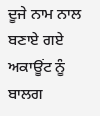ਦੂਜੇ ਨਾਮ ਨਾਲ ਬਣਾਏ ਗਏ ਅਕਾਊਂਟ ਨੂੰ ਬਾਲਗ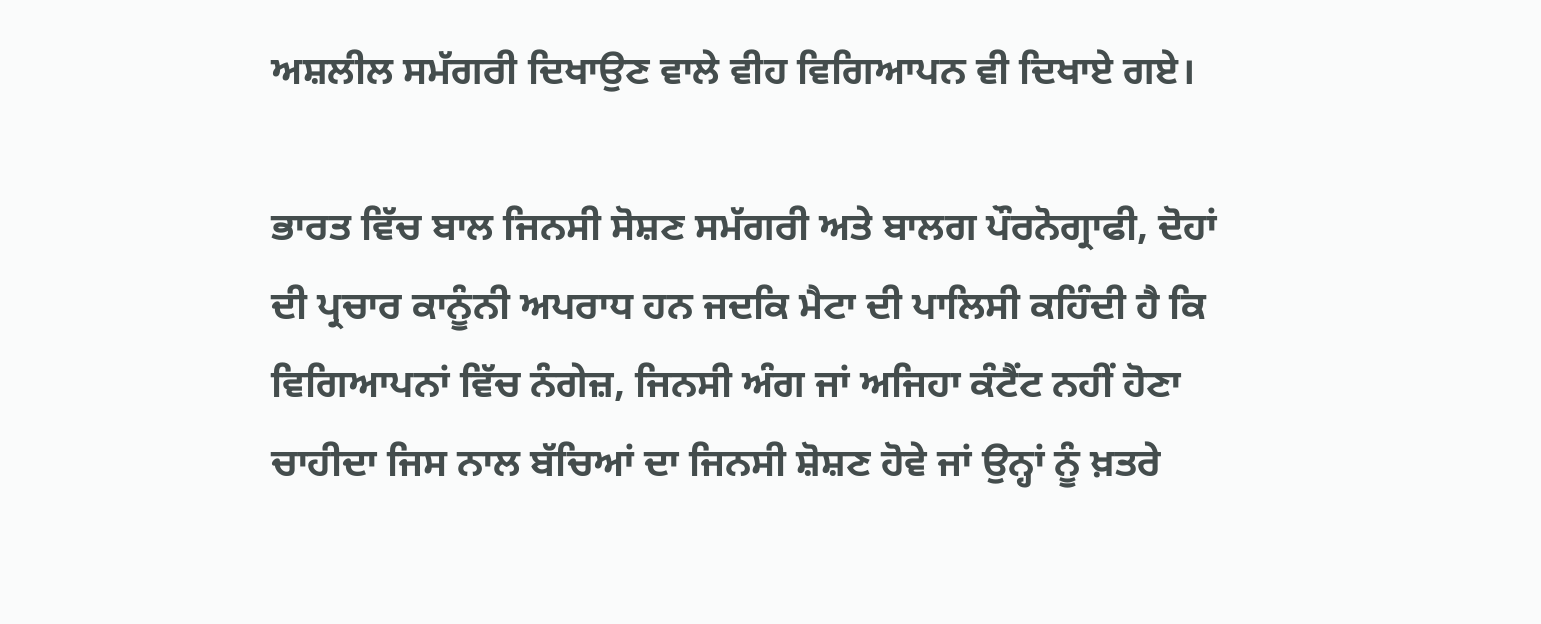ਅਸ਼ਲੀਲ ਸਮੱਗਰੀ ਦਿਖਾਉਣ ਵਾਲੇ ਵੀਹ ਵਿਗਿਆਪਨ ਵੀ ਦਿਖਾਏ ਗਏ।

ਭਾਰਤ ਵਿੱਚ ਬਾਲ ਜਿਨਸੀ ਸੋਸ਼ਣ ਸਮੱਗਰੀ ਅਤੇ ਬਾਲਗ ਪੌਰਨੋਗ੍ਰਾਫੀ, ਦੋਹਾਂ ਦੀ ਪ੍ਰਚਾਰ ਕਾਨੂੰਨੀ ਅਪਰਾਧ ਹਨ ਜਦਕਿ ਮੈਟਾ ਦੀ ਪਾਲਿਸੀ ਕਹਿੰਦੀ ਹੈ ਕਿ ਵਿਗਿਆਪਨਾਂ ਵਿੱਚ ਨੰਗੇਜ਼, ਜਿਨਸੀ ਅੰਗ ਜਾਂ ਅਜਿਹਾ ਕੰਟੈਂਟ ਨਹੀਂ ਹੋਣਾ ਚਾਹੀਦਾ ਜਿਸ ਨਾਲ ਬੱਚਿਆਂ ਦਾ ਜਿਨਸੀ ਸ਼ੋਸ਼ਣ ਹੋਵੇ ਜਾਂ ਉਨ੍ਹਾਂ ਨੂੰ ਖ਼ਤਰੇ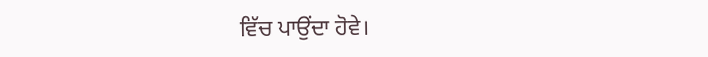ਵਿੱਚ ਪਾਉਂਦਾ ਹੋਵੇ।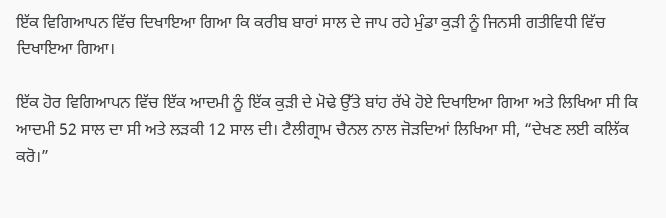ਇੱਕ ਵਿਗਿਆਪਨ ਵਿੱਚ ਦਿਖਾਇਆ ਗਿਆ ਕਿ ਕਰੀਬ ਬਾਰਾਂ ਸਾਲ ਦੇ ਜਾਪ ਰਹੇ ਮੁੰਡਾ ਕੁੜੀ ਨੂੰ ਜਿਨਸੀ ਗਤੀਵਿਧੀ ਵਿੱਚ ਦਿਖਾਇਆ ਗਿਆ।

ਇੱਕ ਹੋਰ ਵਿਗਿਆਪਨ ਵਿੱਚ ਇੱਕ ਆਦਮੀ ਨੂੰ ਇੱਕ ਕੁੜੀ ਦੇ ਮੋਢੇ ਉੱਤੇ ਬਾਂਹ ਰੱਖੇ ਹੋਏ ਦਿਖਾਇਆ ਗਿਆ ਅਤੇ ਲਿਖਿਆ ਸੀ ਕਿ ਆਦਮੀ 52 ਸਾਲ ਦਾ ਸੀ ਅਤੇ ਲੜਕੀ 12 ਸਾਲ ਦੀ। ਟੈਲੀਗ੍ਰਾਮ ਚੈਨਲ ਨਾਲ ਜੋੜਦਿਆਂ ਲਿਖਿਆ ਸੀ, “ਦੇਖਣ ਲਈ ਕਲਿੱਕ ਕਰੋ।”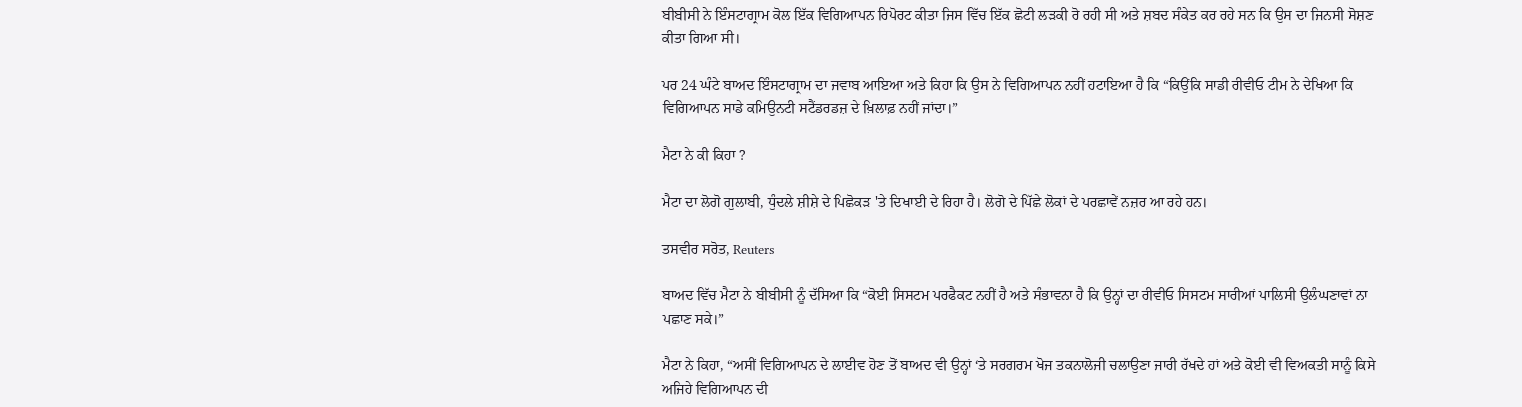ਬੀਬੀਸੀ ਨੇ ਇੰਸਟਾਗ੍ਰਾਮ ਕੋਲ ਇੱਕ ਵਿਗਿਆਪਨ ਰਿਪੋਰਟ ਕੀਤਾ ਜਿਸ ਵਿੱਚ ਇੱਕ ਛੋਟੀ ਲੜਕੀ ਰੋ ਰਹੀ ਸੀ ਅਤੇ ਸ਼ਬਦ ਸੰਕੇਤ ਕਰ ਰਹੇ ਸਨ ਕਿ ਉਸ ਦਾ ਜਿਨਸੀ ਸੋਸ਼ਣ ਕੀਤਾ ਗਿਆ ਸੀ।

ਪਰ 24 ਘੰਟੇ ਬਾਅਦ ਇੰਸਟਾਗ੍ਰਾਮ ਦਾ ਜਵਾਬ ਆਇਆ ਅਤੇ ਕਿਹਾ ਕਿ ਉਸ ਨੇ ਵਿਗਿਆਪਨ ਨਹੀਂ ਹਟਾਇਆ ਹੈ ਕਿ “ਕਿਉਂਕਿ ਸਾਡੀ ਰੀਵੀਓ ਟੀਮ ਨੇ ਦੇਖਿਆ ਕਿ ਵਿਗਿਆਪਨ ਸਾਡੇ ਕਮਿਉਨਟੀ ਸਟੈਂਡਰਡਜ਼ ਦੇ ਖ਼ਿਲਾਫ਼ ਨਹੀਂ ਜਾਂਦਾ।”

ਮੈਟਾ ਨੇ ਕੀ ਕਿਹਾ ?

ਮੈਟਾ ਦਾ ਲੋਗੋ ਗੁਲਾਬੀ, ਧੁੰਦਲੇ ਸ਼ੀਸ਼ੇ ਦੇ ਪਿਛੋਕੜ 'ਤੇ ਦਿਖਾਈ ਦੇ ਰਿਹਾ ਹੈ। ਲੋਗੋ ਦੇ ਪਿੱਛੇ ਲੋਕਾਂ ਦੇ ਪਰਛਾਵੇਂ ਨਜ਼ਰ ਆ ਰਹੇ ਹਨ।

ਤਸਵੀਰ ਸਰੋਤ, Reuters

ਬਾਅਦ ਵਿੱਚ ਮੈਟਾ ਨੇ ਬੀਬੀਸੀ ਨੂੰ ਦੱਸਿਆ ਕਿ “ਕੋਈ ਸਿਸਟਮ ਪਰਫੈਕਟ ਨਹੀਂ ਹੈ ਅਤੇ ਸੰਭਾਵਨਾ ਹੈ ਕਿ ਉਨ੍ਹਾਂ ਦਾ ਰੀਵੀਓ ਸਿਸਟਮ ਸਾਰੀਆਂ ਪਾਲਿਸੀ ਉਲੰਘਣਾਵਾਂ ਨਾ ਪਛਾਣ ਸਕੇ।”

ਮੈਟਾ ਨੇ ਕਿਹਾ, “ਅਸੀਂ ਵਿਗਿਆਪਨ ਦੇ ਲਾਈਵ ਹੋਣ ਤੋਂ ਬਾਅਦ ਵੀ ਉਨ੍ਹਾਂ ‘ਤੇ ਸਰਗਰਮ ਖੋਜ ਤਕਨਾਲੋਜੀ ਚਲਾਉਣਾ ਜਾਰੀ ਰੱਖਦੇ ਹਾਂ ਅਤੇ ਕੋਈ ਵੀ ਵਿਅਕਤੀ ਸਾਨੂੰ ਕਿਸੇ ਅਜਿਹੇ ਵਿਗਿਆਪਨ ਦੀ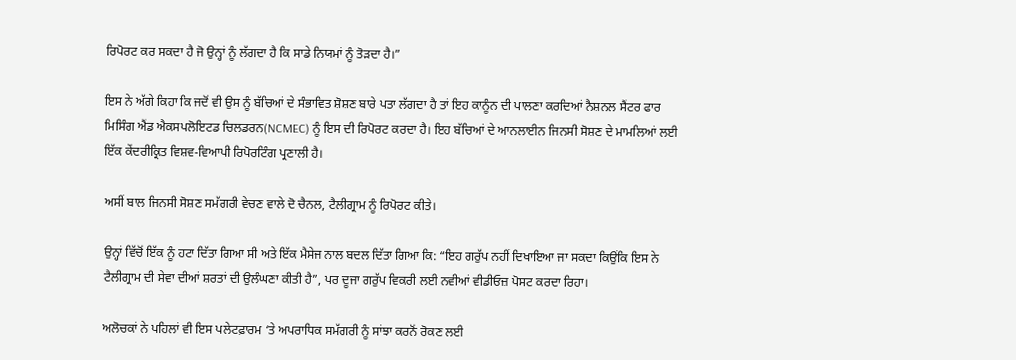ਰਿਪੋਰਟ ਕਰ ਸਕਦਾ ਹੈ ਜੋ ਉਨ੍ਹਾਂ ਨੂੰ ਲੱਗਦਾ ਹੈ ਕਿ ਸਾਡੇ ਨਿਯਮਾਂ ਨੂੰ ਤੋੜਦਾ ਹੈ।”

ਇਸ ਨੇ ਅੱਗੇ ਕਿਹਾ ਕਿ ਜਦੋਂ ਵੀ ਉਸ ਨੂੰ ਬੱਚਿਆਂ ਦੇ ਸੰਭਾਵਿਤ ਸ਼ੋਸ਼ਣ ਬਾਰੇ ਪਤਾ ਲੱਗਦਾ ਹੈ ਤਾਂ ਇਹ ਕਾਨੂੰਨ ਦੀ ਪਾਲਣਾ ਕਰਦਿਆਂ ਨੈਸ਼ਨਲ ਸੈਂਟਰ ਫਾਰ ਮਿਸਿੰਗ ਐਂਡ ਐਕਸਪਲੋਇਟਡ ਚਿਲਡਰਨ(NCMEC) ਨੂੰ ਇਸ ਦੀ ਰਿਪੋਰਟ ਕਰਦਾ ਹੈ। ਇਹ ਬੱਚਿਆਂ ਦੇ ਆਨਲਾਈਨ ਜਿਨਸੀ ਸੋਸ਼ਣ ਦੇ ਮਾਮਲਿਆਂ ਲਈ ਇੱਕ ਕੇਂਦਰੀਕ੍ਰਿਤ ਵਿਸ਼ਵ-ਵਿਆਪੀ ਰਿਪੋਰਟਿੰਗ ਪ੍ਰਣਾਲੀ ਹੈ।

ਅਸੀਂ ਬਾਲ ਜਿਨਸੀ ਸੋਸ਼ਣ ਸਮੱਗਰੀ ਵੇਚਣ ਵਾਲੇ ਦੋ ਚੈਨਲ, ਟੈਲੀਗ੍ਰਾਮ ਨੂੰ ਰਿਪੋਰਟ ਕੀਤੇ।

ਉਨ੍ਹਾਂ ਵਿੱਚੋਂ ਇੱਕ ਨੂੰ ਹਟਾ ਦਿੱਤਾ ਗਿਆ ਸੀ ਅਤੇ ਇੱਕ ਮੈਸੇਜ ਨਾਲ ਬਦਲ ਦਿੱਤਾ ਗਿਆ ਕਿ: “ਇਹ ਗਰੁੱਪ ਨਹੀਂ ਦਿਖਾਇਆ ਜਾ ਸਕਦਾ ਕਿਉਂਕਿ ਇਸ ਨੇ ਟੈਲੀਗ੍ਰਾਮ ਦੀ ਸੇਵਾ ਦੀਆਂ ਸ਼ਰਤਾਂ ਦੀ ਉਲੰਘਣਾ ਕੀਤੀ ਹੈ”, ਪਰ ਦੂਜਾ ਗਰੁੱਪ ਵਿਕਰੀ ਲਈ ਨਵੀਆਂ ਵੀਡੀਓਜ਼ ਪੋਸਟ ਕਰਦਾ ਰਿਹਾ।

ਅਲੋਚਕਾਂ ਨੇ ਪਹਿਲਾਂ ਵੀ ਇਸ ਪਲੇਟਫ਼ਾਰਮ ‘ਤੇ ਅਪਰਾਧਿਕ ਸਮੱਗਰੀ ਨੂੰ ਸਾਂਝਾ ਕਰਨੋਂ ਰੋਕਣ ਲਈ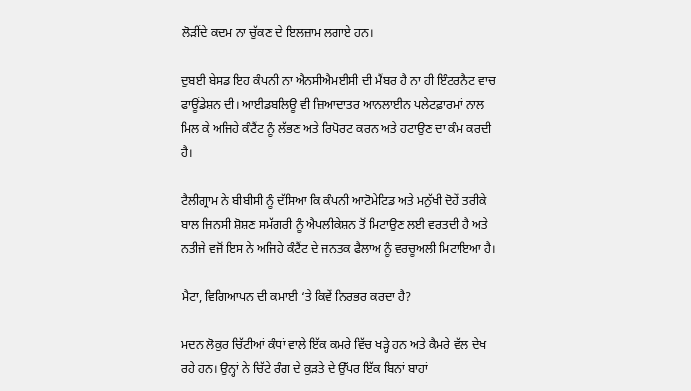ਲੋੜੀਂਦੇ ਕਦਮ ਨਾ ਚੁੱਕਣ ਦੇ ਇਲਜ਼ਾਮ ਲਗਾਏ ਹਨ।

ਦੁਬਈ ਬੇਸਡ ਇਹ ਕੰਪਨੀ ਨਾ ਐਨਸੀਐਮਈਸੀ ਦੀ ਮੈਂਬਰ ਹੈ ਨਾ ਹੀ ਇੰਟਰਨੈਟ ਵਾਚ ਫਾਊਂਡੇਸ਼ਨ ਦੀ। ਆਈਡਬਲਿਊ ਵੀ ਜ਼ਿਆਦਾਤਰ ਆਨਲਾਈਨ ਪਲੇਟਫ਼ਾਰਮਾਂ ਨਾਲ ਮਿਲ ਕੇ ਅਜਿਹੇ ਕੰਟੈਂਟ ਨੂੰ ਲੱਭਣ ਅਤੇ ਰਿਪੋਰਟ ਕਰਨ ਅਤੇ ਹਟਾਉਣ ਦਾ ਕੰਮ ਕਰਦੀ ਹੈ।

ਟੈਲੀਗ੍ਰਾਮ ਨੇ ਬੀਬੀਸੀ ਨੂੰ ਦੱਸਿਆ ਕਿ ਕੰਪਨੀ ਆਟੋਮੇਟਿਡ ਅਤੇ ਮਨੁੱਖੀ ਦੋਹੇਂ ਤਰੀਕੇ ਬਾਲ ਜਿਨਸੀ ਸ਼ੋਸ਼ਣ ਸਮੱਗਰੀ ਨੂੰ ਐਪਲੀਕੇਸ਼ਨ ਤੋਂ ਮਿਟਾਉਣ ਲਈ ਵਰਤਦੀ ਹੈ ਅਤੇ ਨਤੀਜੇ ਵਜੋਂ ਇਸ ਨੇ ਅਜਿਹੇ ਕੰਟੈਂਟ ਦੇ ਜਨਤਕ ਫੈਲਾਅ ਨੂੰ ਵਰਚੂਅਲੀ ਮਿਟਾਇਆ ਹੈ।

ਮੈਟਾ, ਵਿਗਿਆਪਨ ਦੀ ਕਮਾਈ ‘ਤੇ ਕਿਵੇਂ ਨਿਰਭਰ ਕਰਦਾ ਹੈ?

ਮਦਨ ਲੋਕੁਰ ਚਿੱਟੀਆਂ ਕੰਧਾਂ ਵਾਲੇ ਇੱਕ ਕਮਰੇ ਵਿੱਚ ਖੜ੍ਹੇ ਹਨ ਅਤੇ ਕੈਮਰੇ ਵੱਲ ਦੇਖ ਰਹੇ ਹਨ। ਉਨ੍ਹਾਂ ਨੇ ਚਿੱਟੇ ਰੰਗ ਦੇ ਕੁੜਤੇ ਦੇ ਉੱਪਰ ਇੱਕ ਬਿਨਾਂ ਬਾਹਾਂ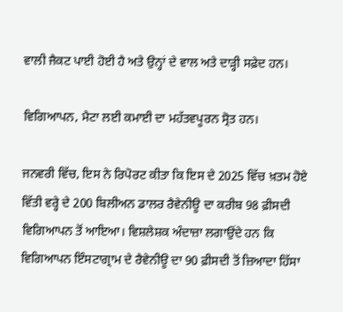ਵਾਲੀ ਜੈਕਟ ਪਾਈ ਹੋਈ ਹੈ ਅਤੇ ਉਨ੍ਹਾਂ ਦੇ ਵਾਲ ਅਤੇ ਦਾੜ੍ਹੀ ਸਫ਼ੇਦ ਹਨ।

ਵਿਗਿਆਪਨ, ਮੈਟਾ ਲਈ ਕਮਾਈ ਦਾ ਮਹੱਤਵਪੂਰਨ ਸ੍ਰੋਤ ਹਨ।

ਜਨਵਰੀ ਵਿੱਚ, ਇਸ ਨੇ ਰਿਪੋਰਟ ਕੀਤਾ ਕਿ ਇਸ ਦੇ 2025 ਵਿੱਚ ਖ਼ਤਮ ਹੋਏ ਵਿੱਤੀ ਵਰ੍ਹੇ ਦੇ 200 ਬਿਲੀਅਨ ਡਾਲਰ ਰੈਵੇਨੀਊ ਦਾ ਕਰੀਬ 98 ਫ਼ੀਸਦੀ ਵਿਗਿਆਪਨ ਤੋਂ ਆਇਆ। ਵਿਸ਼ਲੇਸ਼ਕ ਅੰਦਾਜ਼ਾ ਲਗਾਉਂਦੇ ਹਨ ਕਿ ਵਿਗਿਆਪਨ ਇੰਸਟਾਗ੍ਰਾਮ ਦੇ ਰੈਵੇਨੀਊ ਦਾ 90 ਫ਼ੀਸਦੀ ਤੋਂ ਜ਼ਿਆਦਾ ਹਿੱਸਾ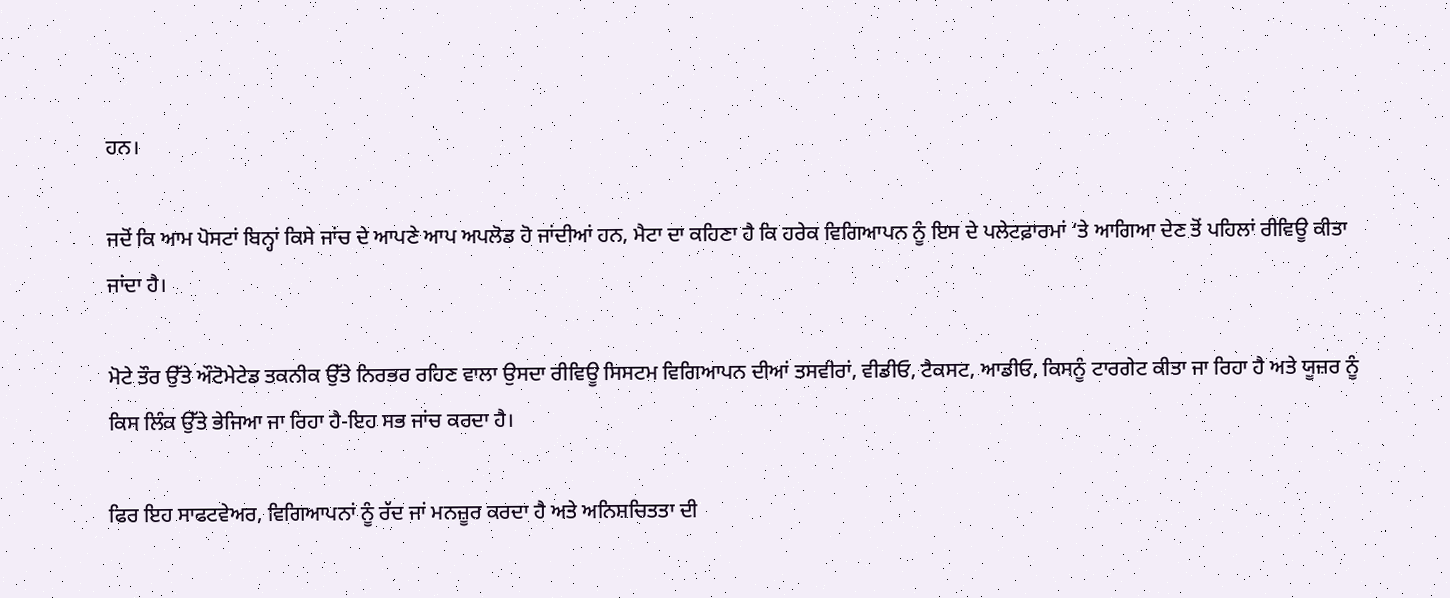ਹਨ।

ਜਦੋਂ ਕਿ ਆਮ ਪੋਸਟਾਂ ਬਿਨ੍ਹਾਂ ਕਿਸੇ ਜਾਂਚ ਦੇ ਆਪਣੇ ਆਪ ਅਪਲੋਡ ਹੋ ਜਾਂਦੀਆਂ ਹਨ, ਮੈਟਾ ਦਾ ਕਹਿਣਾ ਹੈ ਕਿ ਹਰੇਕ ਵਿਗਿਆਪਨ ਨੂੰ ਇਸ ਦੇ ਪਲੇਟਫ਼ਾਰਮਾਂ ‘ਤੇ ਆਗਿਆ ਦੇਣ ਤੋਂ ਪਹਿਲਾਂ ਰੀਵਿਊ ਕੀਤਾ ਜਾਂਦਾ ਹੈ।

ਮੋਟੇ ਤੌਰ ਉੱਤੇ ਔਟੋਮੇਟੇਡ ਤਕਨੀਕ ਉੱਤੇ ਨਿਰਭਰ ਰਹਿਣ ਵਾਲਾ ਉਸਦਾ ਰੀਵਿਊ ਸਿਸਟਮ ਵਿਗਿਆਪਨ ਦੀਆਂ ਤਸਵੀਰਾਂ, ਵੀਡੀਓ, ਟੈਕਸਟ, ਆਡੀਓ, ਕਿਸਨੂੰ ਟਾਰਗੇਟ ਕੀਤਾ ਜਾ ਰਿਹਾ ਹੈ ਅਤੇ ਯੂਜ਼ਰ ਨੂੰ ਕਿਸ ਲਿੰਕ ਉੱਤੇ ਭੇਜਿਆ ਜਾ ਰਿਹਾ ਹੈ-ਇਹ ਸਭ ਜਾਂਚ ਕਰਦਾ ਹੈ।

ਫਿਰ ਇਹ ਸਾਫਟਵੇਅਰ, ਵਿਗਿਆਪਨਾਂ ਨੂੰ ਰੱਦ ਜਾਂ ਮਨਜ਼ੂਰ ਕਰਦਾ ਹੈ ਅਤੇ ਅਨਿਸ਼ਚਿਤਤਾ ਦੀ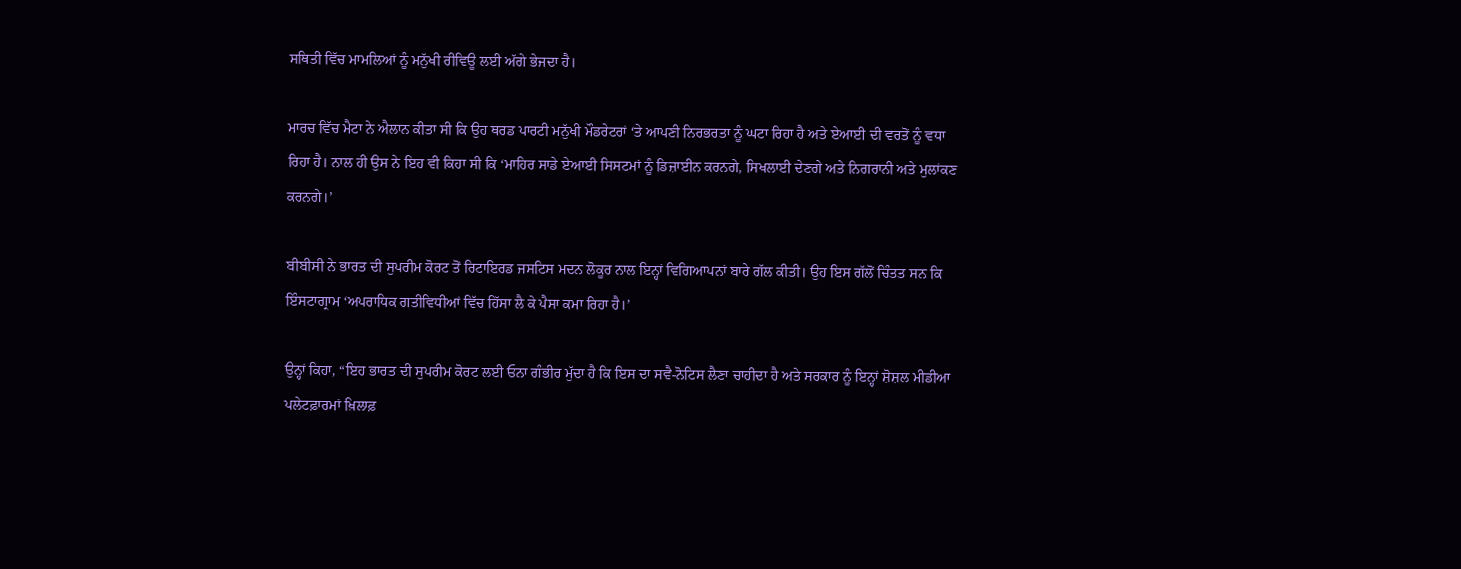ਸਥਿਤੀ ਵਿੱਚ ਮਾਮਲਿਆਂ ਨੂੰ ਮਨੁੱਖੀ ਰੀਵਿਊ ਲਈ ਅੱਗੇ ਭੇਜਦਾ ਹੈ।

ਮਾਰਚ ਵਿੱਚ ਮੈਟਾ ਨੇ ਐਲਾਨ ਕੀਤਾ ਸੀ ਕਿ ਉਹ ਥਰਡ ਪਾਰਟੀ ਮਨੁੱਖੀ ਮੌਡਰੇਟਰਾਂ ‘ਤੇ ਆਪਣੀ ਨਿਰਭਰਤਾ ਨੂੰ ਘਟਾ ਰਿਹਾ ਹੈ ਅਤੇ ਏਆਈ ਦੀ ਵਰਤੋਂ ਨੂੰ ਵਧਾ ਰਿਹਾ ਹੈ। ਨਾਲ ਹੀ ਉਸ ਨੇ ਇਹ ਵੀ ਕਿਹਾ ਸੀ ਕਿ ‘ਮਾਹਿਰ ਸਾਡੇ ਏਆਈ ਸਿਸਟਮਾਂ ਨੂੰ ਡਿਜ਼ਾਈਨ ਕਰਨਗੇ, ਸਿਖਲਾਈ ਦੇਣਗੇ ਅਤੇ ਨਿਗਰਾਨੀ ਅਤੇ ਮੁਲਾਂਕਣ ਕਰਨਗੇ।’

ਬੀਬੀਸੀ ਨੇ ਭਾਰਤ ਦੀ ਸੁਪਰੀਮ ਕੋਰਟ ਤੋਂ ਰਿਟਾਇਰਡ ਜਸਟਿਸ ਮਦਨ ਲੋਕੂਰ ਨਾਲ ਇਨ੍ਹਾਂ ਵਿਗਿਆਪਨਾਂ ਬਾਰੇ ਗੱਲ ਕੀਤੀ। ਉਹ ਇਸ ਗੱਲੋਂ ਚਿੰਤਤ ਸਨ ਕਿ ਇੰਸਟਾਗ੍ਰਾਮ ‘ਅਪਰਾਧਿਕ ਗਤੀਵਿਧੀਆਂ ਵਿੱਚ ਹਿੱਸਾ ਲੈ ਕੇ ਪੈਸਾ ਕਮਾ ਰਿਹਾ ਹੈ।’

ਉਨ੍ਹਾਂ ਕਿਹਾ, “ਇਹ ਭਾਰਤ ਦੀ ਸੁਪਰੀਮ ਕੋਰਟ ਲਈ ਓਨਾ ਗੰਭੀਰ ਮੁੱਦਾ ਹੈ ਕਿ ਇਸ ਦਾ ਸਵੈ-ਨੋਟਿਸ ਲੈਣਾ ਚਾਹੀਦਾ ਹੈ ਅਤੇ ਸਰਕਾਰ ਨੂੰ ਇਨ੍ਹਾਂ ਸ਼ੋਸ਼ਲ ਮੀਡੀਆ ਪਲੇਟਫ਼ਾਰਮਾਂ ਖ਼ਿਲਾਫ਼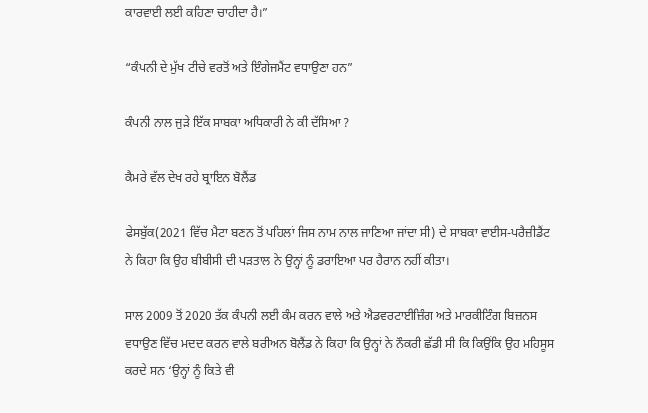ਕਾਰਵਾਈ ਲਈ ਕਹਿਣਾ ਚਾਹੀਦਾ ਹੈ।”

“ਕੰਪਨੀ ਦੇ ਮੁੱਖ ਟੀਚੇ ਵਰਤੋਂ ਅਤੇ ਇੰਗੇਜਮੈਂਟ ਵਧਾਉਣਾ ਹਨ”

ਕੰਪਨੀ ਨਾਲ ਜੁੜੇ ਇੱਕ ਸਾਬਕਾ ਅਧਿਕਾਰੀ ਨੇ ਕੀ ਦੱਸਿਆ ?

ਕੈਮਰੇ ਵੱਲ ਦੇਖ ਰਹੇ ਬ੍ਰਾਇਨ ਬੋਲੈਂਡ

ਫੇਸਬੁੱਕ(2021 ਵਿੱਚ ਮੈਟਾ ਬਣਨ ਤੋਂ ਪਹਿਲਾਂ ਜਿਸ ਨਾਮ ਨਾਲ ਜਾਣਿਆ ਜਾਂਦਾ ਸੀ) ਦੇ ਸਾਬਕਾ ਵਾਈਸ-ਪਰੈਜ਼ੀਡੈਂਟ ਨੇ ਕਿਹਾ ਕਿ ਉਹ ਬੀਬੀਸੀ ਦੀ ਪੜਤਾਲ ਨੇ ਉਨ੍ਹਾਂ ਨੂੰ ਡਰਾਇਆ ਪਰ ਹੈਰਾਨ ਨਹੀਂ ਕੀਤਾ।

ਸਾਲ 2009 ਤੋਂ 2020 ਤੱਕ ਕੰਪਨੀ ਲਈ ਕੰਮ ਕਰਨ ਵਾਲੇ ਅਤੇ ਐਡਵਰਟਾਈਜ਼ਿੰਗ ਅਤੇ ਮਾਰਕੀਟਿੰਗ ਬਿਜ਼ਨਸ ਵਧਾਉਣ ਵਿੱਚ ਮਦਦ ਕਰਨ ਵਾਲੇ ਬਰੀਅਨ ਬੋਲੈਂਡ ਨੇ ਕਿਹਾ ਕਿ ਉਨ੍ਹਾਂ ਨੇ ਨੌਕਰੀ ਛੱਡੀ ਸੀ ਕਿ ਕਿਉਂਕਿ ਉਹ ਮਹਿਸੂਸ ਕਰਦੇ ਸਨ ‘ਉਨ੍ਹਾਂ ਨੂੰ ਕਿਤੇ ਵੀ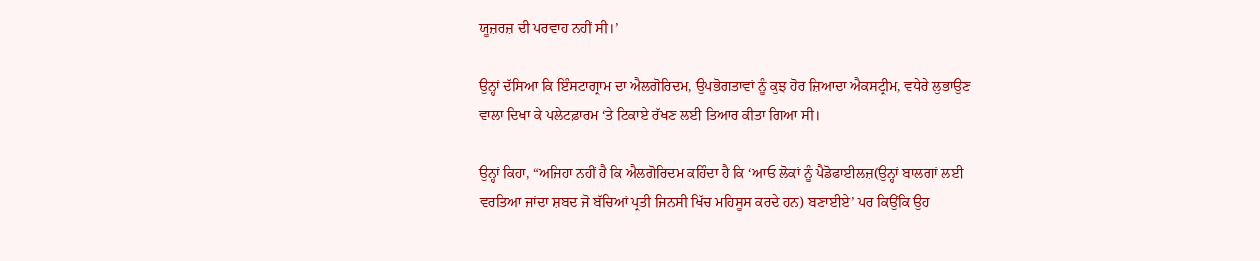ਯੂਜ਼ਰਜ਼ ਦੀ ਪਰਵਾਹ ਨਹੀਂ ਸੀ।’

ਉਨ੍ਹਾਂ ਦੱਸਿਆ ਕਿ ਇੰਸਟਾਗ੍ਰਾਮ ਦਾ ਐਲਗੋਰਿਦਮ, ਉਪਭੋਗਤਾਵਾਂ ਨੂੰ ਕੁਝ ਹੋਰ ਜ਼ਿਆਦਾ ਐਕਸਟ੍ਰੀਮ, ਵਧੇਰੇ ਲੁਭਾਉਣ ਵਾਲਾ ਦਿਖਾ ਕੇ ਪਲੇਟਫ਼ਾਰਮ ‘ਤੇ ਟਿਕਾਏ ਰੱਖਣ ਲਈ ਤਿਆਰ ਕੀਤਾ ਗਿਆ ਸੀ।

ਉਨ੍ਹਾਂ ਕਿਹਾ, “ਅਜਿਹਾ ਨਹੀਂ ਹੈ ਕਿ ਐਲਗੋਰਿਦਮ ਕਹਿੰਦਾ ਹੈ ਕਿ ‘ਆਓ ਲੋਕਾਂ ਨੂੰ ਪੈਡੋਫਾਈਲਜ਼(ਉਨ੍ਹਾਂ ਬਾਲਗਾਂ ਲਈ ਵਰਤਿਆ ਜਾਂਦਾ ਸ਼ਬਦ ਜੋ ਬੱਚਿਆਂ ਪ੍ਰਤੀ ਜਿਨਸੀ ਖਿੱਚ ਮਹਿਸੂਸ ਕਰਦੇ ਹਨ) ਬਣਾਈਏ’ ਪਰ ਕਿਉਂਕਿ ਉਹ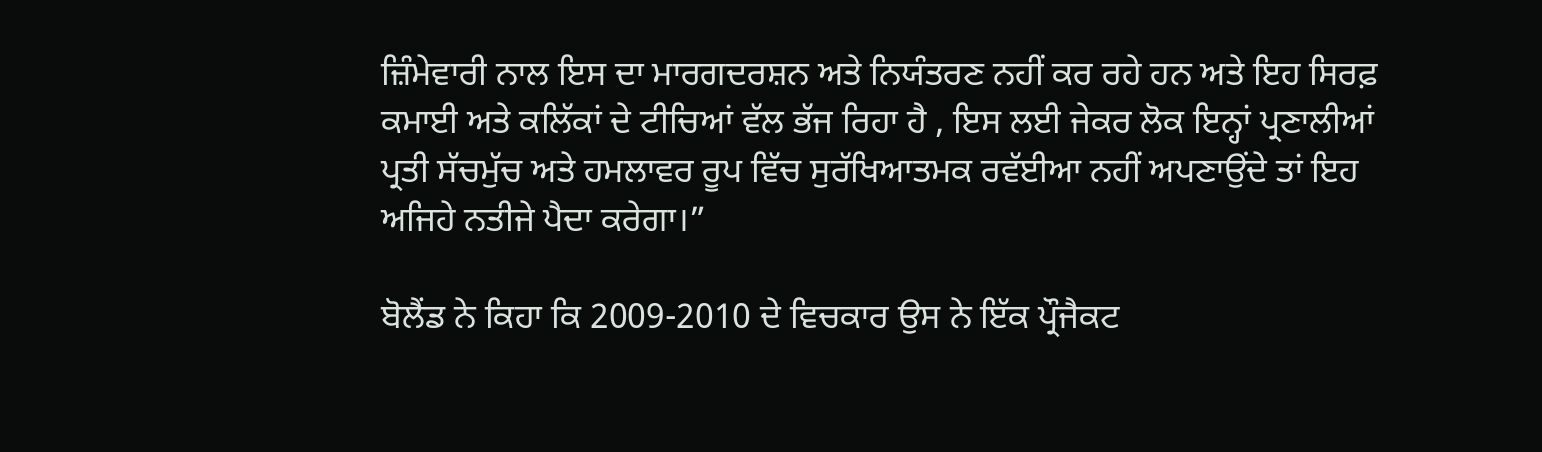ਜ਼ਿੰਮੇਵਾਰੀ ਨਾਲ ਇਸ ਦਾ ਮਾਰਗਦਰਸ਼ਨ ਅਤੇ ਨਿਯੰਤਰਣ ਨਹੀਂ ਕਰ ਰਹੇ ਹਨ ਅਤੇ ਇਹ ਸਿਰਫ਼ ਕਮਾਈ ਅਤੇ ਕਲਿੱਕਾਂ ਦੇ ਟੀਚਿਆਂ ਵੱਲ ਭੱਜ ਰਿਹਾ ਹੈ , ਇਸ ਲਈ ਜੇਕਰ ਲੋਕ ਇਨ੍ਹਾਂ ਪ੍ਰਣਾਲੀਆਂ ਪ੍ਰਤੀ ਸੱਚਮੁੱਚ ਅਤੇ ਹਮਲਾਵਰ ਰੂਪ ਵਿੱਚ ਸੁਰੱਖਿਆਤਮਕ ਰਵੱਈਆ ਨਹੀਂ ਅਪਣਾਉਂਦੇ ਤਾਂ ਇਹ ਅਜਿਹੇ ਨਤੀਜੇ ਪੈਦਾ ਕਰੇਗਾ।”

ਬੋਲੈਂਡ ਨੇ ਕਿਹਾ ਕਿ 2009-2010 ਦੇ ਵਿਚਕਾਰ ਉਸ ਨੇ ਇੱਕ ਪ੍ਰੌਜੈਕਟ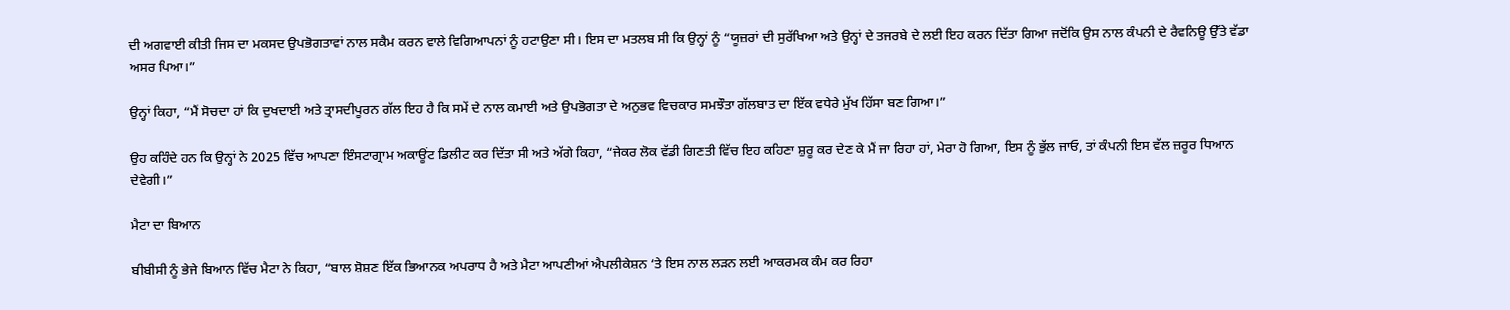ਦੀ ਅਗਵਾਈ ਕੀਤੀ ਜਿਸ ਦਾ ਮਕਸਦ ਉਪਭੋਗਤਾਵਾਂ ਨਾਲ ਸਕੈਮ ਕਰਨ ਵਾਲੇ ਵਿਗਿਆਪਨਾਂ ਨੂੰ ਹਟਾਉਣਾ ਸੀ। ਇਸ ਦਾ ਮਤਲਬ ਸੀ ਕਿ ਉਨ੍ਹਾਂ ਨੂੰ “ਯੂਜ਼ਰਾਂ ਦੀ ਸੁਰੱਖਿਆ ਅਤੇ ਉਨ੍ਹਾਂ ਦੇ ਤਜਰਬੇ ਦੇ ਲਈ ਇਹ ਕਰਨ ਦਿੱਤਾ ਗਿਆ ਜਦੋਂਕਿ ਉਸ ਨਾਲ ਕੰਪਨੀ ਦੇ ਰੈਵਨਿਊ ਉੱਤੇ ਵੱਡਾ ਅਸਰ ਪਿਆ।”

ਉਨ੍ਹਾਂ ਕਿਹਾ, “ਮੈਂ ਸੋਚਦਾ ਹਾਂ ਕਿ ਦੁਖਦਾਈ ਅਤੇ ਤ੍ਰਾਸਦੀਪੂਰਨ ਗੱਲ ਇਹ ਹੈ ਕਿ ਸਮੇਂ ਦੇ ਨਾਲ ਕਮਾਈ ਅਤੇ ਉਪਭੋਗਤਾ ਦੇ ਅਨੁਭਵ ਵਿਚਕਾਰ ਸਮਝੌਤਾ ਗੱਲਬਾਤ ਦਾ ਇੱਕ ਵਧੇਰੇ ਮੁੱਖ ਹਿੱਸਾ ਬਣ ਗਿਆ।”

ਉਹ ਕਹਿੰਦੇ ਹਨ ਕਿ ਉਨ੍ਹਾਂ ਨੇ 2025 ਵਿੱਚ ਆਪਣਾ ਇੰਸਟਾਗ੍ਰਾਮ ਅਕਾਊਂਟ ਡਿਲੀਟ ਕਰ ਦਿੱਤਾ ਸੀ ਅਤੇ ਅੱਗੇ ਕਿਹਾ, “ਜੇਕਰ ਲੋਕ ਵੱਡੀ ਗਿਣਤੀ ਵਿੱਚ ਇਹ ਕਹਿਣਾ ਸ਼ੁਰੂ ਕਰ ਦੇਣ ਕੇ ਮੈਂ ਜਾ ਰਿਹਾ ਹਾਂ, ਮੇਰਾ ਹੋ ਗਿਆ, ਇਸ ਨੂੰ ਭੁੱਲ ਜਾਓ, ਤਾਂ ਕੰਪਨੀ ਇਸ ਵੱਲ ਜ਼ਰੂਰ ਧਿਆਨ ਦੇਵੇਗੀ।”

ਮੈਟਾ ਦਾ ਬਿਆਨ

ਬੀਬੀਸੀ ਨੂੰ ਭੇਜੇ ਬਿਆਨ ਵਿੱਚ ਮੈਟਾ ਨੇ ਕਿਹਾ, “ਬਾਲ ਸ਼ੋਸ਼ਣ ਇੱਕ ਭਿਆਨਕ ਅਪਰਾਧ ਹੈ ਅਤੇ ਮੈਟਾ ਆਪਣੀਆਂ ਐਪਲੀਕੇਸ਼ਨ ‘ਤੇ ਇਸ ਨਾਲ ਲੜਨ ਲਈ ਆਕਰਮਕ ਕੰਮ ਕਰ ਰਿਹਾ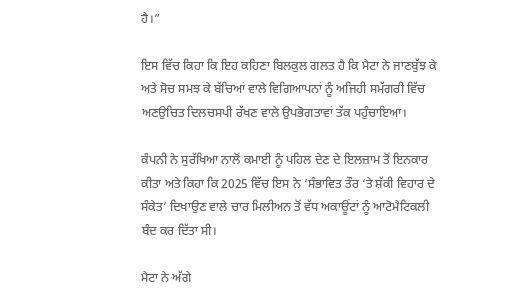ਹੈ।”

ਇਸ ਵਿੱਚ ਕਿਹਾ ਕਿ ਇਹ ਕਹਿਣਾ ਬਿਲਕੁਲ ਗਲਤ ਹੈ ਕਿ ਮੈਟਾ ਨੇ ਜਾਣਬੁੱਝ ਕੇ ਅਤੇ ਸੋਚ ਸਮਝ ਕੇ ਬੱਚਿਆਂ ਵਾਲੇ ਵਿਗਿਆਪਨਾਂ ਨੂੰ ਅਜਿਹੀ ਸਮੱਗਰੀ ਵਿੱਚ ਅਣਉਚਿਤ ਦਿਲਚਸਪੀ ਰੱਖਣ ਵਾਲੇ ਉਪਭੋਗਤਾਵਾਂ ਤੱਕ ਪਹੁੰਚਾਇਆ।

ਕੰਪਨੀ ਨੇ ਸੁਰੱਖਿਆ ਨਾਲੋਂ ਕਮਾਈ ਨੂੰ ਪਹਿਲ ਦੇਣ ਦੇ ਇਲਜ਼ਾਮ ਤੋਂ ਇਨਕਾਰ ਕੀਤਾ ਅਤੇ ਕਿਹਾ ਕਿ 2025 ਵਿੱਚ ਇਸ ਨੇ ‘ਸੰਭਾਵਿਤ ਤੌਰ ‘ਤੇ ਸ਼ੱਕੀ ਵਿਹਾਰ ਦੇ ਸੰਕੇਤ’ ਦਿਖਾਉਣ ਵਾਲੇ ਚਾਰ ਮਿਲੀਅਨ ਤੋਂ ਵੱਧ ਅਕਾਊਂਟਾਂ ਨੂੰ ਆਟੋਮੈਟਿਕਲੀ ਬੰਦ ਕਰ ਦਿੱਤਾ ਸੀ।

ਮੈਟਾ ਨੇ ਅੱਗੇ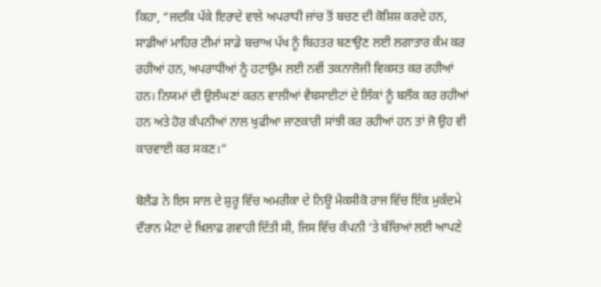ਕਿਹਾ, “ਜਦਕਿ ਪੱਕੇ ਇਰਾਦੇ ਵਾਲੇ ਅਪਰਾਧੀ ਜਾਂਚ ਤੋਂ ਬਚਣ ਦੀ ਕੋਸ਼ਿਸ਼ ਕਰਦੇ ਹਨ, ਸਾਡੀਆਂ ਮਾਹਿਰ ਟੀਮਾਂ ਸਾਡੇ ਬਚਾਅ ਪੱਖ ਨੂੰ ਬਿਹਤਰ ਬਣਾਉਣ ਲਈ ਲਗਾਤਾਰ ਕੰਮ ਕਰ ਰਹੀਆਂ ਹਨ, ਅਪਰਾਧੀਆਂ ਨੂੰ ਹਟਾਉਮ ਲਈ ਨਵੀਂ ਤਕਨਾਲੋਜੀ ਵਿਕਸਤ ਕਰ ਰਹੀਆਂ ਹਨ। ਨਿਯਮਾਂ ਦੀ ਉਲੰਘਣਾਂ ਕਰਨ ਵਾਲੀਆਂ ਵੈਬਸਾਈਟਾਂ ਦੇ ਲਿੰਕਾਂ ਨੂੰ ਬਲੌਕ ਕਰ ਰਹੀਆਂ ਹਨ ਅਤੇ ਹੋਰ ਕੰਪਨੀਆਂ ਨਾਲ ਖੁਫੀਆ ਜਾਣਕਾਰੀ ਸਾਂਝੀ ਕਰ ਰਹੀਆਂ ਹਨ ਤਾਂ ਜੋ ਉਹ ਵੀ ਕਾਰਵਾਈ ਕਰ ਸਕਣ।”

ਬੋਲੈਂਡ ਨੇ ਇਸ ਸਾਲ ਦੇ ਸ਼ੁਰੂ ਵਿੱਚ ਅਮਰੀਕਾ ਦੇ ਨਿਊ ਮੈਕਸੀਕੋ ਰਾਜ ਵਿੱਚ ਇੱਕ ਮੁਕੱਦਮੇ ਦੌਰਾਨ ਮੈਟਾ ਦੇ ਖ਼ਿਲਾਫ਼ ਗਵਾਹੀ ਦਿੱਤੀ ਸੀ, ਜਿਸ ਵਿੱਚ ਕੰਪਨੀ ‘ਤੇ ਬੱਚਿਆਂ ਲਈ ਆਪਣੇ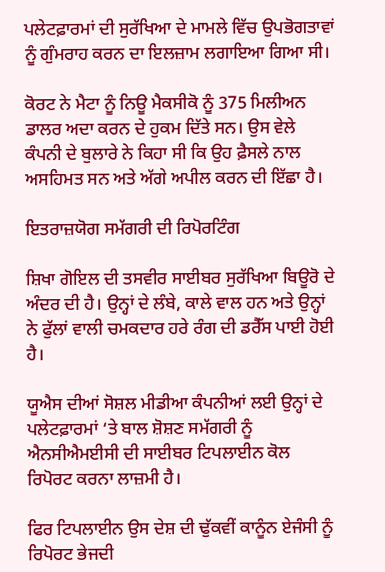ਪਲੇਟਫ਼ਾਰਮਾਂ ਦੀ ਸੁਰੱਖਿਆ ਦੇ ਮਾਮਲੇ ਵਿੱਚ ਉਪਭੋਗਤਾਵਾਂ ਨੂੰ ਗੁੰਮਰਾਹ ਕਰਨ ਦਾ ਇਲਜ਼ਾਮ ਲਗਾਇਆ ਗਿਆ ਸੀ।

ਕੋਰਟ ਨੇ ਮੈਟਾ ਨੂੰ ਨਿਊ ਮੈਕਸੀਕੋ ਨੂੰ 375 ਮਿਲੀਅਨ ਡਾਲਰ ਅਦਾ ਕਰਨ ਦੇ ਹੁਕਮ ਦਿੱਤੇ ਸਨ। ਉਸ ਵੇਲੇ ਕੰਪਨੀ ਦੇ ਬੁਲਾਰੇ ਨੇ ਕਿਹਾ ਸੀ ਕਿ ਉਹ ਫ਼ੈਸਲੇ ਨਾਲ ਅਸਹਿਮਤ ਸਨ ਅਤੇ ਅੱਗੇ ਅਪੀਲ ਕਰਨ ਦੀ ਇੱਛਾ ਹੈ।

ਇਤਰਾਜ਼ਯੋਗ ਸਮੱਗਰੀ ਦੀ ਰਿਪੋਰਟਿੰਗ

ਸ਼ਿਖਾ ਗੋਇਲ ਦੀ ਤਸਵੀਰ ਸਾਈਬਰ ਸੁਰੱਖਿਆ ਬਿਊਰੋ ਦੇ ਅੰਦਰ ਦੀ ਹੈ। ਉਨ੍ਹਾਂ ਦੇ ਲੰਬੇ, ਕਾਲੇ ਵਾਲ ਹਨ ਅਤੇ ਉਨ੍ਹਾਂ ਨੇ ਫੁੱਲਾਂ ਵਾਲੀ ਚਮਕਦਾਰ ਹਰੇ ਰੰਗ ਦੀ ਡਰੈੱਸ ਪਾਈ ਹੋਈ ਹੈ।

ਯੂਐਸ ਦੀਆਂ ਸੋਸ਼ਲ ਮੀਡੀਆ ਕੰਪਨੀਆਂ ਲਈ ਉਨ੍ਹਾਂ ਦੇ ਪਲੇਟਫ਼ਾਰਮਾਂ ‘ਤੇ ਬਾਲ ਸ਼ੋਸ਼ਣ ਸਮੱਗਰੀ ਨੂੰ ਐਨਸੀਐਮਈਸੀ ਦੀ ਸਾਈਬਰ ਟਿਪਲਾਈਨ ਕੋਲ ਰਿਪੋਰਟ ਕਰਨਾ ਲਾਜ਼ਮੀ ਹੈ।

ਫਿਰ ਟਿਪਲਾਈਨ ਉਸ ਦੇਸ਼ ਦੀ ਢੁੱਕਵੀਂ ਕਾਨੂੰਨ ਏਜੰਸੀ ਨੂੰ ਰਿਪੋਰਟ ਭੇਜਦੀ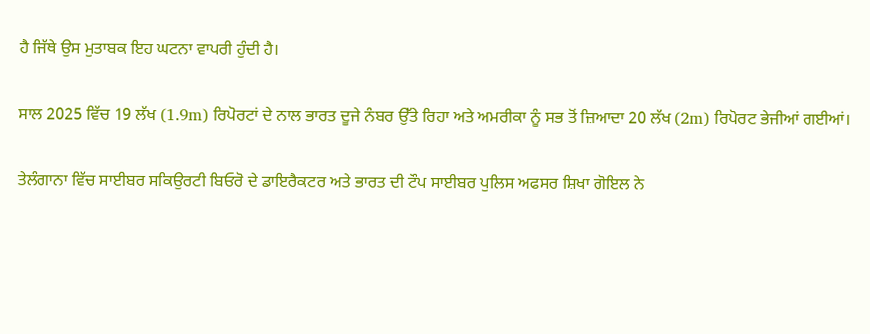ਹੈ ਜਿੱਥੇ ਉਸ ਮੁਤਾਬਕ ਇਹ ਘਟਨਾ ਵਾਪਰੀ ਹੁੰਦੀ ਹੈ।

ਸਾਲ 2025 ਵਿੱਚ 19 ਲੱਖ (1.9m) ਰਿਪੋਰਟਾਂ ਦੇ ਨਾਲ ਭਾਰਤ ਦੂਜੇ ਨੰਬਰ ਉੱਤੇ ਰਿਹਾ ਅਤੇ ਅਮਰੀਕਾ ਨੂੰ ਸਭ ਤੋਂ ਜ਼ਿਆਦਾ 20 ਲੱਖ (2m) ਰਿਪੋਰਟ ਭੇਜੀਆਂ ਗਈਆਂ।

ਤੇਲੰਗਾਨਾ ਵਿੱਚ ਸਾਈਬਰ ਸਕਿਉਰਟੀ ਬਿਓਰੋ ਦੇ ਡਾਇਰੈਕਟਰ ਅਤੇ ਭਾਰਤ ਦੀ ਟੌਪ ਸਾਈਬਰ ਪੁਲਿਸ ਅਫਸਰ ਸ਼ਿਖਾ ਗੋਇਲ ਨੇ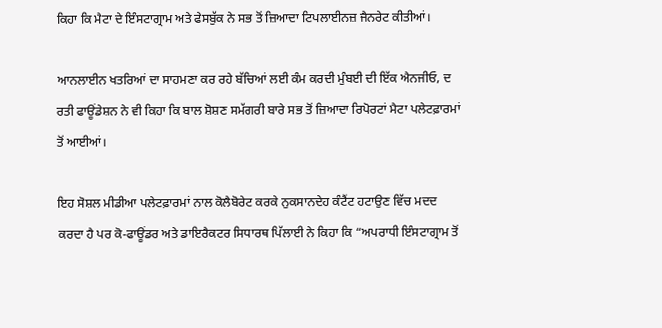ਕਿਹਾ ਕਿ ਮੈਟਾ ਦੇ ਇੰਸਟਾਗ੍ਰਾਮ ਅਤੇ ਫੇਸਬੁੱਕ ਨੇ ਸਭ ਤੋਂ ਜ਼ਿਆਦਾ ਟਿਪਲਾਈਨਜ਼ ਜੈਨਰੇਟ ਕੀਤੀਆਂ।

ਆਨਲਾਈਨ ਖਤਰਿਆਂ ਦਾ ਸਾਹਮਣਾ ਕਰ ਰਹੇ ਬੱਚਿਆਂ ਲਈ ਕੰਮ ਕਰਦੀ ਮੁੰਬਈ ਦੀ ਇੱਕ ਐਨਜੀਓ, ਦ ਰਤੀ ਫਾਊਂਡੇਸ਼ਨ ਨੇ ਵੀ ਕਿਹਾ ਕਿ ਬਾਲ ਸ਼ੋਸ਼ਣ ਸਮੱਗਰੀ ਬਾਰੇ ਸਭ ਤੋਂ ਜ਼ਿਆਦਾ ਰਿਪੋਰਟਾਂ ਮੈਟਾ ਪਲੇਟਫ਼ਾਰਮਾਂ ਤੋਂ ਆਈਆਂ।

ਇਹ ਸੋਸ਼ਲ ਮੀਡੀਆ ਪਲੇਟਫ਼ਾਰਮਾਂ ਨਾਲ ਕੋਲੈਬੋਰੇਟ ਕਰਕੇ ਨੁਕਸਾਨਦੇਹ ਕੰਟੈਂਟ ਹਟਾਉਣ ਵਿੱਚ ਮਦਦ ਕਰਦਾ ਹੈ ਪਰ ਕੋ-ਫਾਊਂਡਰ ਅਤੇ ਡਾਇਰੈਕਟਰ ਸਿਧਾਰਥ ਪਿੱਲਾਈ ਨੇ ਕਿਹਾ ਕਿ “ਅਪਰਾਧੀ ਇੰਸਟਾਗ੍ਰਾਮ ਤੋਂ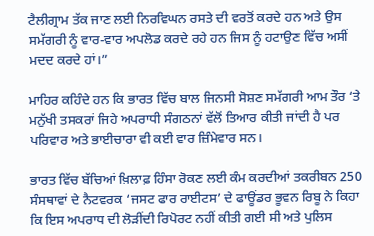ਟੈਲੀਗ੍ਰਾਮ ਤੱਕ ਜਾਣ ਲਈ ਨਿਰਵਿਘਨ ਰਸਤੇ ਦੀ ਵਰਤੋਂ ਕਰਦੇ ਹਨ ਅਤੇ ਉਸ ਸਮੱਗਰੀ ਨੂੰ ਵਾਰ-ਵਾਰ ਅਪਲੋਡ ਕਰਦੇ ਰਹੇ ਹਨ ਜਿਸ ਨੂੰ ਹਟਾਉਣ ਵਿੱਚ ਅਸੀਂ ਮਦਦ ਕਰਦੇ ਹਾਂ।”

ਮਾਹਿਰ ਕਹਿੰਦੇ ਹਨ ਕਿ ਭਾਰਤ ਵਿੱਚ ਬਾਲ ਜਿਨਸੀ ਸੋਸ਼ਣ ਸਮੱਗਰੀ ਆਮ ਤੌਰ ‘ਤੇ ਮਨੁੱਖੀ ਤਸਕਰਾਂ ਜਿਹੇ ਅਪਰਾਧੀ ਸੰਗਠਨਾਂ ਵੱਲੋਂ ਤਿਆਰ ਕੀਤੀ ਜਾਂਦੀ ਹੈ ਪਰ ਪਰਿਵਾਰ ਅਤੇ ਭਾਈਚਾਰਾ ਵੀ ਕਈ ਵਾਰ ਜ਼ਿੰਮੇਵਾਰ ਸਨ।

ਭਾਰਤ ਵਿੱਚ ਬੱਚਿਆਂ ਖ਼ਿਲਾਫ਼ ਹਿੰਸਾ ਰੋਕਣ ਲਈ ਕੰਮ ਕਰਦੀਆਂ ਤਕਰੀਬਨ 250 ਸੰਸਥਾਵਾਂ ਦੇ ਨੈਟਵਰਕ ‘ਜਸਟ ਫਾਰ ਰਾਈਟਸ’ ਦੇ ਫਾਊਂਡਰ ਭੂਵਨ ਰਿਬੂ ਨੇ ਕਿਹਾ ਕਿ ਇਸ ਅਪਰਾਧ ਦੀ ਲੋੜੀਂਦੀ ਰਿਪੋਰਟ ਨਹੀਂ ਕੀਤੀ ਗਈ ਸੀ ਅਤੇ ਪੁਲਿਸ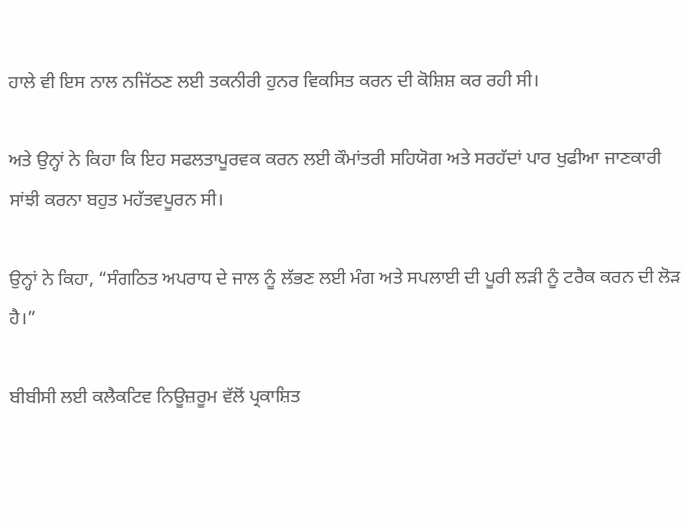ਹਾਲੇ ਵੀ ਇਸ ਨਾਲ ਨਜਿੱਠਣ ਲਈ ਤਕਨੀਰੀ ਹੁਨਰ ਵਿਕਸਿਤ ਕਰਨ ਦੀ ਕੋਸ਼ਿਸ਼ ਕਰ ਰਹੀ ਸੀ।

ਅਤੇ ਉਨ੍ਹਾਂ ਨੇ ਕਿਹਾ ਕਿ ਇਹ ਸਫਲਤਾਪੂਰਵਕ ਕਰਨ ਲਈ ਕੌਮਾਂਤਰੀ ਸਹਿਯੋਗ ਅਤੇ ਸਰਹੱਦਾਂ ਪਾਰ ਖੁਫੀਆ ਜਾਣਕਾਰੀ ਸਾਂਝੀ ਕਰਨਾ ਬਹੁਤ ਮਹੱਤਵਪੂਰਨ ਸੀ।

ਉਨ੍ਹਾਂ ਨੇ ਕਿਹਾ, “ਸੰਗਠਿਤ ਅਪਰਾਧ ਦੇ ਜਾਲ ਨੂੰ ਲੱਭਣ ਲਈ ਮੰਗ ਅਤੇ ਸਪਲਾਈ ਦੀ ਪੂਰੀ ਲੜੀ ਨੂੰ ਟਰੈਕ ਕਰਨ ਦੀ ਲੋੜ ਹੈ।”

ਬੀਬੀਸੀ ਲਈ ਕਲੈਕਟਿਵ ਨਿਊਜ਼ਰੂਮ ਵੱਲੋਂ ਪ੍ਰਕਾਸ਼ਿਤ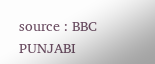source : BBC PUNJABI